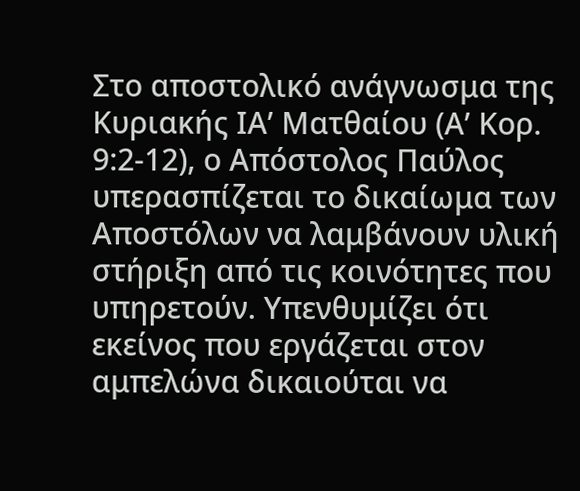Στο αποστολικό ανάγνωσμα της Κυριακής ΙΑ’ Ματθαίου (Α’ Κορ. 9:2-12), ο Απόστολος Παύλος υπερασπίζεται το δικαίωμα των Αποστόλων να λαμβάνουν υλική στήριξη από τις κοινότητες που υπηρετούν. Υπενθυμίζει ότι εκείνος που εργάζεται στον αμπελώνα δικαιούται να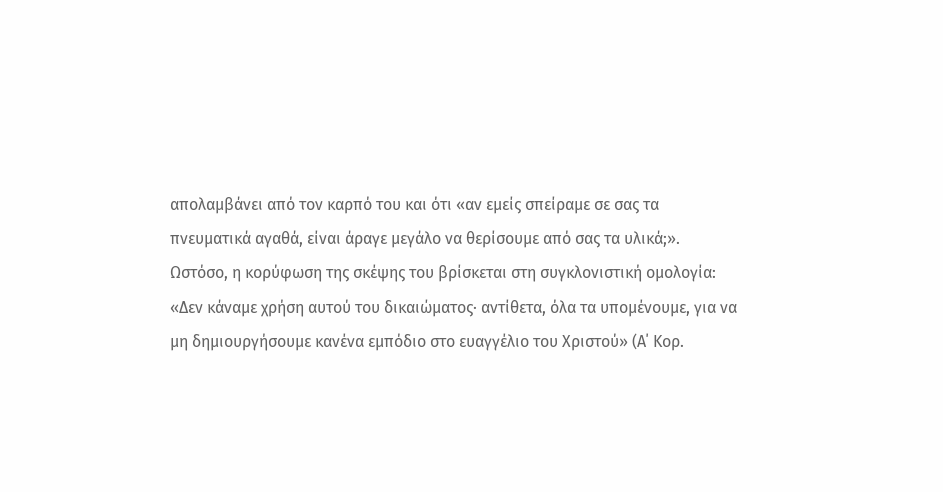απολαμβάνει από τον καρπό του και ότι «αν εμείς σπείραμε σε σας τα πνευματικά αγαθά, είναι άραγε μεγάλο να θερίσουμε από σας τα υλικά;».
Ωστόσο, η κορύφωση της σκέψης του βρίσκεται στη συγκλονιστική ομολογία: «Δεν κάναμε χρήση αυτού του δικαιώματος· αντίθετα, όλα τα υπομένουμε, για να μη δημιουργήσουμε κανένα εμπόδιο στο ευαγγέλιο του Χριστού» (Α΄ Κορ.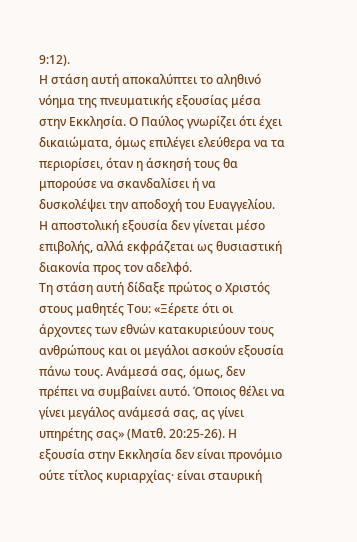9:12).
Η στάση αυτή αποκαλύπτει το αληθινό νόημα της πνευματικής εξουσίας μέσα στην Εκκλησία. Ο Παύλος γνωρίζει ότι έχει δικαιώματα, όμως επιλέγει ελεύθερα να τα περιορίσει, όταν η άσκησή τους θα μπορούσε να σκανδαλίσει ή να δυσκολέψει την αποδοχή του Ευαγγελίου. Η αποστολική εξουσία δεν γίνεται μέσο επιβολής, αλλά εκφράζεται ως θυσιαστική διακονία προς τον αδελφό.
Τη στάση αυτή δίδαξε πρώτος ο Χριστός στους μαθητές Του: «Ξέρετε ότι οι άρχοντες των εθνών κατακυριεύουν τους ανθρώπους και οι μεγάλοι ασκούν εξουσία πάνω τους. Ανάμεσά σας, όμως, δεν πρέπει να συμβαίνει αυτό. Όποιος θέλει να γίνει μεγάλος ανάμεσά σας, ας γίνει υπηρέτης σας» (Ματθ. 20:25-26). Η εξουσία στην Εκκλησία δεν είναι προνόμιο ούτε τίτλος κυριαρχίας· είναι σταυρική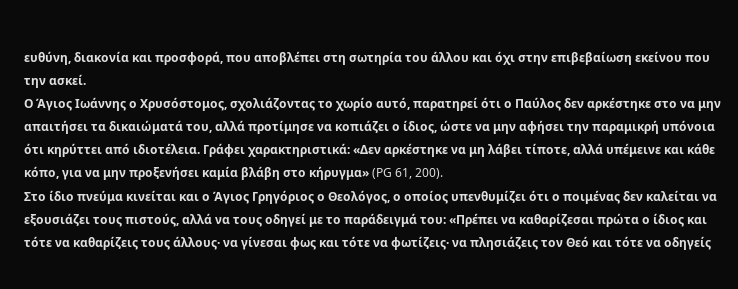ευθύνη, διακονία και προσφορά, που αποβλέπει στη σωτηρία του άλλου και όχι στην επιβεβαίωση εκείνου που την ασκεί.
Ο Άγιος Ιωάννης ο Χρυσόστομος, σχολιάζοντας το χωρίο αυτό, παρατηρεί ότι ο Παύλος δεν αρκέστηκε στο να μην απαιτήσει τα δικαιώματά του, αλλά προτίμησε να κοπιάζει ο ίδιος, ώστε να μην αφήσει την παραμικρή υπόνοια ότι κηρύττει από ιδιοτέλεια. Γράφει χαρακτηριστικά: «Δεν αρκέστηκε να μη λάβει τίποτε, αλλά υπέμεινε και κάθε κόπο, για να μην προξενήσει καμία βλάβη στο κήρυγμα» (PG 61, 200).
Στο ίδιο πνεύμα κινείται και ο Άγιος Γρηγόριος ο Θεολόγος, ο οποίος υπενθυμίζει ότι ο ποιμένας δεν καλείται να εξουσιάζει τους πιστούς, αλλά να τους οδηγεί με το παράδειγμά του: «Πρέπει να καθαρίζεσαι πρώτα ο ίδιος και τότε να καθαρίζεις τους άλλους· να γίνεσαι φως και τότε να φωτίζεις· να πλησιάζεις τον Θεό και τότε να οδηγείς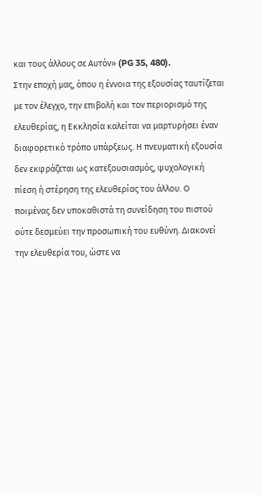και τους άλλους σε Αυτόν» (PG 35, 480).
Στην εποχή μας, όπου η έννοια της εξουσίας ταυτίζεται με τον έλεγχο, την επιβολή και τον περιορισμό της ελευθερίας, η Εκκλησία καλείται να μαρτυρήσει έναν διαφορετικό τρόπο υπάρξεως. Η πνευματική εξουσία δεν εκφράζεται ως κατεξουσιασμός, ψυχολογική πίεση ή στέρηση της ελευθερίας του άλλου. Ο ποιμένας δεν υποκαθιστά τη συνείδηση του πιστού ούτε δεσμεύει την προσωπική του ευθύνη. Διακονεί την ελευθερία του, ώστε να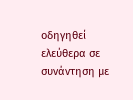οδηγηθεί ελεύθερα σε συνάντηση με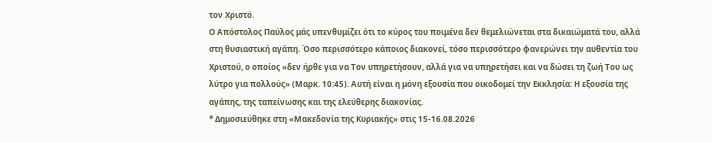τον Χριστό.
Ο Απόστολος Παύλος μάς υπενθυμίζει ότι το κύρος του ποιμένα δεν θεμελιώνεται στα δικαιώματά του, αλλά στη θυσιαστική αγάπη. Όσο περισσότερο κάποιος διακονεί, τόσο περισσότερο φανερώνει την αυθεντία του Χριστού, ο οποίος «δεν ήρθε για να Τον υπηρετήσουν, αλλά για να υπηρετήσει και να δώσει τη ζωή Του ως λύτρο για πολλούς» (Μαρκ. 10:45). Αυτή είναι η μόνη εξουσία που οικοδομεί την Εκκλησία: Η εξουσία της αγάπης, της ταπείνωσης και της ελεύθερης διακονίας.
* Δημοσιεύθηκε στη «Μακεδονία της Κυριακής» στις 15-16.08.2026